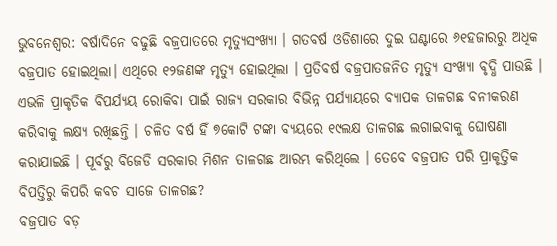ଭୁବନେଶ୍ବର: ବର୍ଷାଦିନେ ବଢୁଛି ବଜ୍ରପାତରେ ମୃତ୍ୟୁସଂଖ୍ୟା । ଗତବର୍ଷ ଓଡିଶାରେ ଦୁଇ ଘଣ୍ଟାରେ ୬୧ହଜାରରୁ ଅଧିକ ବଜ୍ରପାତ ହୋଇଥିଲା। ଏଥିରେ ୧୨ଜଣଙ୍କ ମୃତ୍ୟୁ ହୋଇଥିଲା । ପ୍ରତିବର୍ଷ ବଜ୍ରପାତଜନିତ ମୃତ୍ୟୁ ସଂଖ୍ୟା ବୃଦ୍ଧି ପାଉଛି । ଏଭଳି ପ୍ରାକୃତିକ ବିପର୍ଯ୍ୟୟ ରୋକିବା ପାଇଁ ରାଜ୍ୟ ସରକାର ବିଭିନ୍ନ ପର୍ଯ୍ୟାୟରେ ବ୍ୟାପକ ତାଳଗଛ ବନୀକରଣ କରିବାକୁ ଲକ୍ଷ୍ୟ ରଖିଛନ୍ତି । ଚଳିତ ବର୍ଷ ହିଁ ୭କୋଟି ଟଙ୍କା ବ୍ୟୟରେ ୧୯ଲକ୍ଷ ତାଳଗଛ ଲଗାଇବାକୁ ଘୋଷଣା କରାଯାଇଛି । ପୂର୍ବରୁ ବିଜେଡି ସରକାର ମିଶନ ତାଳଗଛ ଆରମ୍ଭ କରିଥିଲେ । ତେବେ ବଜ୍ରପାତ ପରି ପ୍ରାକୃତ୍ତିକ ବିପତ୍ତିରୁ କିପରି କବଚ ସାଜେ ତାଳଗଛ?
ବଜ୍ରପାତ ବଡ଼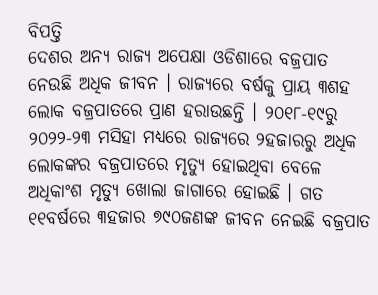ବିପତ୍ତି
ଦେଶର ଅନ୍ୟ ରାଜ୍ୟ ଅପେକ୍ଷା ଓଡିଶାରେ ବଜ୍ରପାତ ନେଉଛି ଅଧିକ ଜୀବନ । ରାଜ୍ୟରେ ବର୍ଷକୁ ପ୍ରାୟ ୩ଶହ ଲୋକ ବଜ୍ରପାତରେ ପ୍ରାଣ ହରାଉଛନ୍ତି । ୨୦୧୮-୧୯ରୁ ୨୦୨୨-୨୩ ମସିହା ମଧ୍ୟରେ ରାଜ୍ୟରେ ୨ହଜାରରୁ ଅଧିକ ଲୋକଙ୍କର ବଜ୍ରପାତରେ ମୃତ୍ୟୁ ହୋଇଥିବା ବେଳେ ଅଧିକାଂଶ ମୃତ୍ୟୁ ଖୋଲା ଜାଗାରେ ହୋଇଛି । ଗତ ୧୧ବର୍ଷରେ ୩ହଜାର ୭୯୦ଜଣଙ୍କ ଜୀବନ ନେଇଛି ବଜ୍ରପାତ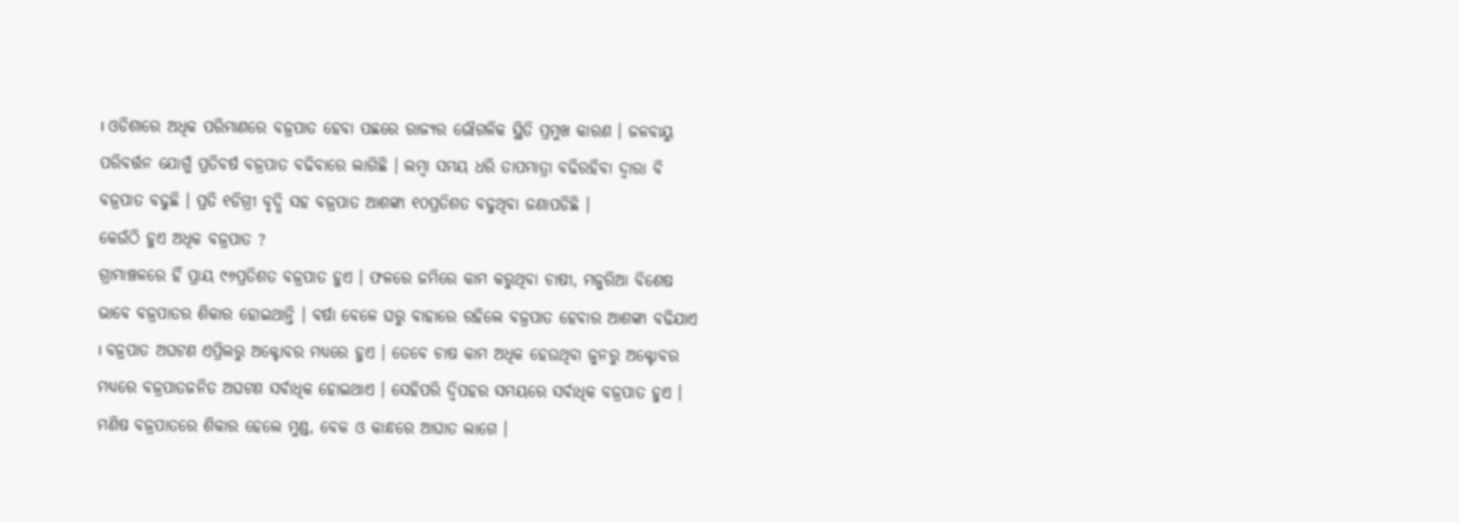। ଓଡିଶାରେ ଅଧିକ ପରିମାଣରେ ବଜ୍ରପାତ ହେବା ପଛରେ ରାଜ୍ୟର ଭୌଗଳିକ ସ୍ଥିତି ପ୍ରମୁଖ କାରଣ । ଜଳବାୟୁ ପରିବର୍ତ୍ତନ ଯୋଗୁଁ ପ୍ରତିବର୍ଷ ବଜ୍ରପାତ ବଢିବାରେ ଲାଗିଛି । ଲମ୍ବା ସମୟ ଧରି ତାପମାତ୍ରା ବଢିରହିବା ଦ୍ବାରା ବି ବଜ୍ରପାତ ବଢୁଛି । ପ୍ରତି ୧ଡିଗ୍ରୀ ବୃଦ୍ଧି ସହ ବଜ୍ରପାତ ଆଶଙ୍କା ୧୦ପ୍ରତିଶତ ବଢୁଥିବା ଜଣାପଡିଛି ।
କେଉଁଠି ହୁଏ ଅଧିକ ବଜ୍ରପାତ ?
ଗ୍ରାମାଞ୍ଚଳରେ ହିଁ ପ୍ରାୟ ୯୬ପ୍ରତିଶତ ବଜ୍ରପାତ ହୁଏ । ଫଳରେ ଜମିରେ କାମ କରୁଥିବା ଚାଷୀ, ମଜୁରିଆ ବିଶେଷ ଭାବେ ବଜ୍ରପାତର ଶିକାର ହୋଇଥାନ୍ତି । ବର୍ଷା ବେଳେ ଘରୁ ବାହାରେ ରହିଲେ ବଜ୍ରପାତ ହେବାର ଆଶଙ୍କା ବଢିଯାଏ । ବଜ୍ରପାତ ଅଘଟଣ ଏପ୍ରିଲରୁ ଅକ୍ଟୋବର ମଧ୍ୟରେ ହୁଏ । ତେବେ ଚାଷ କାମ ଅଧିକ ହେଉଥିବା ଜୁନରୁ ଅକ୍ଟୋବର ମଧ୍ୟରେ ବଜ୍ରପାତଜନିତ ଅଘଟଣ ସର୍ବାଧିକ ହୋଇଥାଏ । ସେହିପରି ଦ୍ବିପହର ସମୟରେ ସର୍ବାଧିକ ବଜ୍ରପାତ ହୁଏ । ମଣିଷ ବଜ୍ରପାତରେ ଶିକାର ହେଲେ ମୁଣ୍ଡ, ବେକ ଓ କାନ୍ଧରେ ଆଘାତ ଲାଗେ ।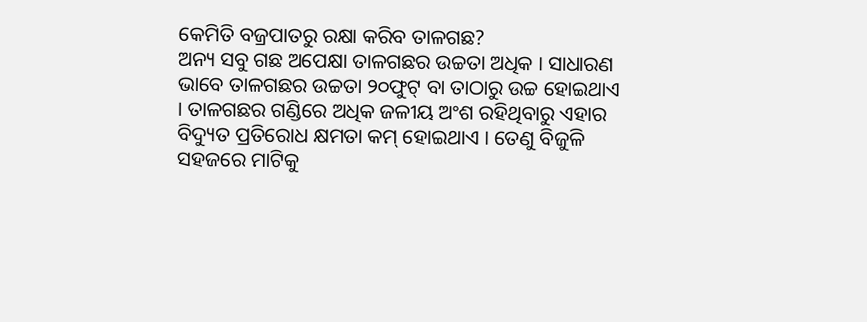କେମିତି ବଜ୍ରପାତରୁ ରକ୍ଷା କରିବ ତାଳଗଛ?
ଅନ୍ୟ ସବୁ ଗଛ ଅପେକ୍ଷା ତାଳଗଛର ଉଚ୍ଚତା ଅଧିକ । ସାଧାରଣ ଭାବେ ତାଳଗଛର ଉଚ୍ଚତା ୨୦ଫୁଟ୍ ବା ତାଠାରୁ ଉଚ୍ଚ ହୋଇଥାଏ । ତାଳଗଛର ଗଣ୍ଡିରେ ଅଧିକ ଜଳୀୟ ଅଂଶ ରହିଥିବାରୁ ଏହାର ବିଦ୍ୟୁତ ପ୍ରତିରୋଧ କ୍ଷମତା କମ୍ ହୋଇଥାଏ । ତେଣୁ ବିଜୁଳି ସହଜରେ ମାଟିକୁ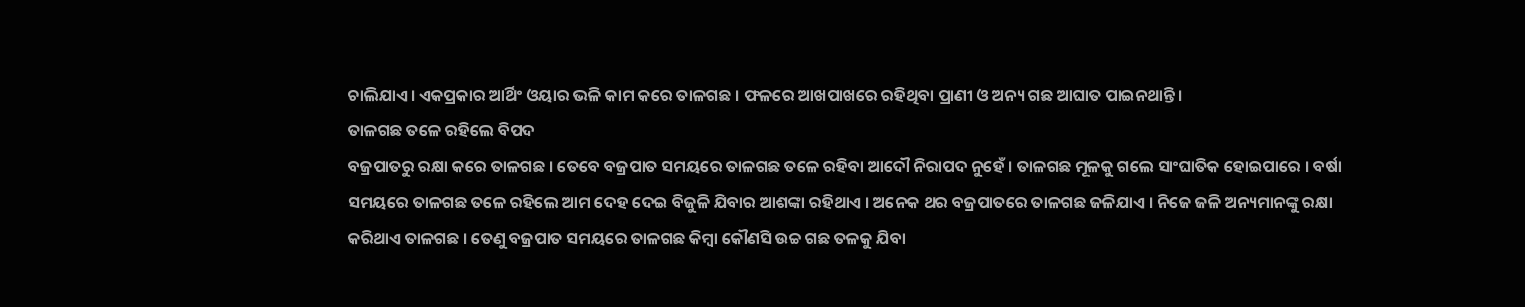ଚାଲିଯାଏ। ଏକପ୍ରକାର ଆର୍ଥିଂ ଓୟାର ଭଳି କାମ କରେ ତାଳଗଛ । ଫଳରେ ଆଖପାଖରେ ରହିଥିବା ପ୍ରାଣୀ ଓ ଅନ୍ୟ ଗଛ ଆଘାତ ପାଇନଥାନ୍ତି।
ତାଳଗଛ ତଳେ ରହିଲେ ବିପଦ
ବଜ୍ରପାତରୁ ରକ୍ଷା କରେ ତାଳଗଛ । ତେବେ ବଜ୍ରପାତ ସମୟରେ ତାଳଗଛ ତଳେ ରହିବା ଆଦୌ ନିରାପଦ ନୁହେଁ । ତାଳଗଛ ମୂଳକୁ ଗଲେ ସାଂଘାତିକ ହୋଇପାରେ । ବର୍ଷା ସମୟରେ ତାଳଗଛ ତଳେ ରହିଲେ ଆମ ଦେହ ଦେଇ ବିଜୁଳି ଯିବାର ଆଶଙ୍କା ରହିଥାଏ । ଅନେକ ଥର ବଜ୍ରପାତରେ ତାଳଗଛ ଜଳିଯାଏ । ନିଜେ ଜଳି ଅନ୍ୟମାନଙ୍କୁ ରକ୍ଷା କରିଥାଏ ତାଳଗଛ । ତେଣୁ ବଜ୍ରପାତ ସମୟରେ ତାଳଗଛ କିମ୍ବା କୌଣସି ଉଚ୍ଚ ଗଛ ତଳକୁ ଯିବା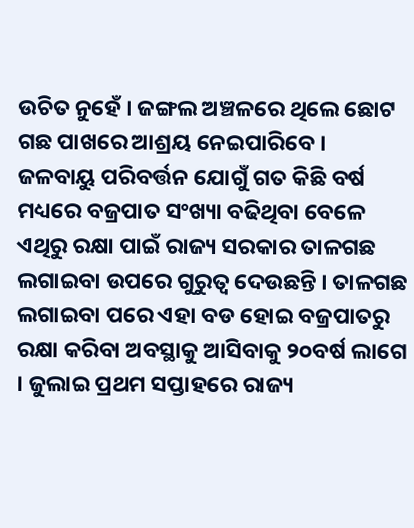ଉଚିତ ନୁହେଁ । ଜଙ୍ଗଲ ଅଞ୍ଚଳରେ ଥିଲେ ଛୋଟ ଗଛ ପାଖରେ ଆଶ୍ରୟ ନେଇପାରିବେ ।
ଜଳବାୟୁ ପରିବର୍ତ୍ତନ ଯୋଗୁଁ ଗତ କିଛି ବର୍ଷ ମଧ୍ୟରେ ବଜ୍ରପାତ ସଂଖ୍ୟା ବଢିଥିବା ବେଳେ ଏଥିରୁ ରକ୍ଷା ପାଇଁ ରାଜ୍ୟ ସରକାର ତାଳଗଛ ଲଗାଇବା ଉପରେ ଗୁରୁତ୍ବ ଦେଉଛନ୍ତି । ତାଳଗଛ ଲଗାଇବା ପରେ ଏହା ବଡ ହୋଇ ବଜ୍ରପାତରୁ ରକ୍ଷା କରିବା ଅବସ୍ଥାକୁ ଆସିବାକୁ ୨୦ବର୍ଷ ଲାଗେ । ଜୁଲାଇ ପ୍ରଥମ ସପ୍ତାହରେ ରାଜ୍ୟ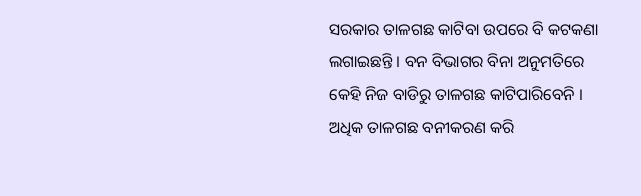ସରକାର ତାଳଗଛ କାଟିବା ଉପରେ ବି କଟକଣା ଲଗାଇଛନ୍ତି । ବନ ବିଭାଗର ବିନା ଅନୁମତିରେ କେହି ନିଜ ବାଡିରୁ ତାଳଗଛ କାଟିପାରିବେନି । ଅଧିକ ତାଳଗଛ ବନୀକରଣ କରି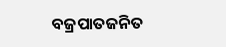ବଜ୍ରପାତଜନିତ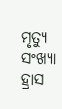ମୃତ୍ୟୁ ସଂଖ୍ୟା ହ୍ରାସ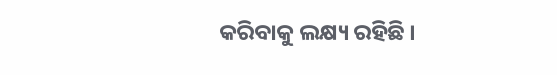କରିବାକୁ ଲକ୍ଷ୍ୟ ରହିଛି ।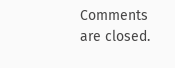Comments are closed.